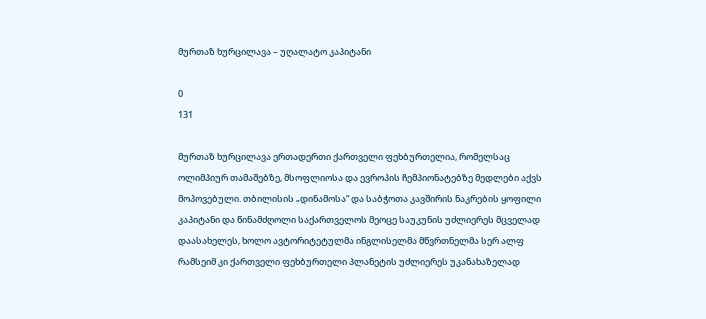მურთაზ ხურცილავა – უღალატო კაპიტანი

0
131

მურთაზ ხურცილავა ერთადერთი ქართველი ფეხბურთელია, რომელსაც ოლიმპიურ თამაშებზე, მსოფლიოსა და ევროპის ჩემპიონატებზე მედლები აქვს მოპოვებული. თბილისის „დინამოსა“ და საბჭოთა კავშირის ნაკრების ყოფილი კაპიტანი და წინამძღოლი საქართველოს მეოცე საუკუნის უძლიერეს მცველად დაასახელეს, ხოლო ავტორიტეტულმა ინგლისელმა მწვრთნელმა სერ ალფ რამსეიმ კი ქართველი ფეხბურთელი პლანეტის უძლიერეს უკანახაზელად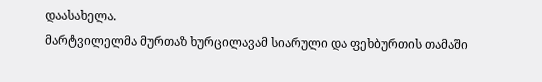დაასახელა.
მარტვილელმა მურთაზ ხურცილავამ სიარული და ფეხბურთის თამაში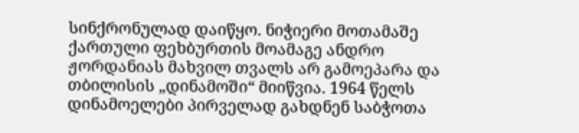სინქრონულად დაიწყო. ნიჭიერი მოთამაშე ქართული ფეხბურთის მოამაგე ანდრო ჟორდანიას მახვილ თვალს არ გამოეპარა და თბილისის „დინამოში“ მიიწვია. 1964 წელს დინამოელები პირველად გახდნენ საბჭოთა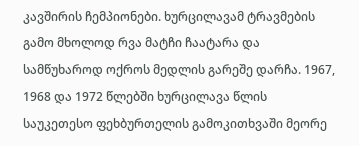კავშირის ჩემპიონები. ხურცილავამ ტრავმების გამო მხოლოდ რვა მატჩი ჩაატარა და სამწუხაროდ ოქროს მედლის გარეშე დარჩა. 1967, 1968 და 1972 წლებში ხურცილავა წლის საუკეთესო ფეხბურთელის გამოკითხვაში მეორე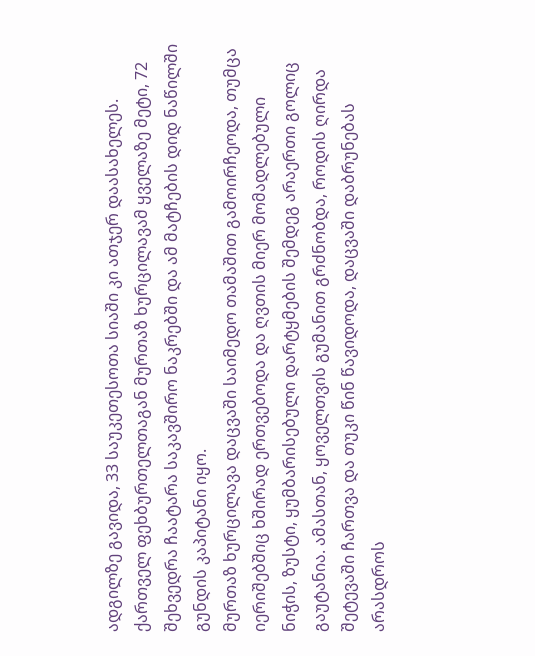ადგილზე გავიდა, 33 საუკეთესოთა სიაში კი ათჯერ დაასახელეს. ქართველ ფეხბურთელთაგან მურთაზ ხურცილავამ ყველაზე მეტი, 72 შეხვედრა ჩაატარა საკავშირო ნაკრებში და ამ მატჩების დიდ ნაწილში გუნდის კაპიტანი იყო.
მურთაზ ხურცილავა დაცვაში საიმედო თამაშით გამოირჩეოდა, თუმცა იერიშებშიც ხშირად ერთვებოდა და ღვთის მიერ მომადლებული ნიჭის, ზუსტი, ყუმბარისებული დარტყმების შემდეგ არაერთი გოლიც გაუტანია. ამასთან, ყოველთვის გუმანით გრძნობდა, როდის ღირდა შეტევაში ჩართვა და თუკი წინ წავიდოდა, დაცვაში დაბრუნებას არასდროს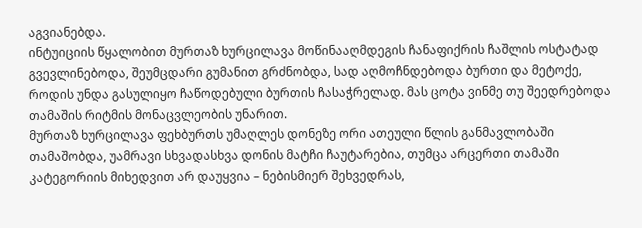აგვიანებდა.
ინტუიციის წყალობით მურთაზ ხურცილავა მოწინააღმდეგის ჩანაფიქრის ჩაშლის ოსტატად გვევლინებოდა, შეუმცდარი გუმანით გრძნობდა, სად აღმოჩნდებოდა ბურთი და მეტოქე, როდის უნდა გასულიყო ჩაწოდებული ბურთის ჩასაჭრელად. მას ცოტა ვინმე თუ შეედრებოდა თამაშის რიტმის მონაცვლეობის უნარით.
მურთაზ ხურცილავა ფეხბურთს უმაღლეს დონეზე ორი ათეული წლის განმავლობაში თამაშობდა, უამრავი სხვადასხვა დონის მატჩი ჩაუტარებია, თუმცა არცერთი თამაში კატეგორიის მიხედვით არ დაუყვია – ნებისმიერ შეხვედრას,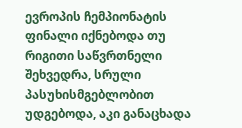ევროპის ჩემპიონატის ფინალი იქნებოდა თუ რიგითი საწვრთნელი შეხვედრა, სრული პასუხისმგებლობით უდგებოდა, აკი განაცხადა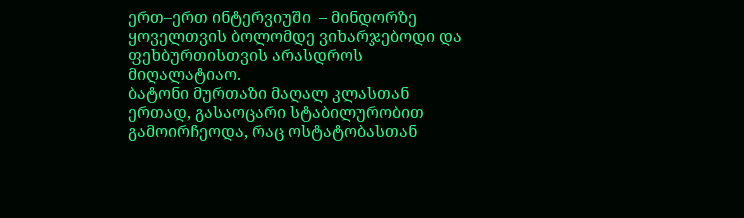ერთ–ერთ ინტერვიუში  – მინდორზე ყოველთვის ბოლომდე ვიხარჯებოდი და ფეხბურთისთვის არასდროს მიღალატიაო.
ბატონი მურთაზი მაღალ კლასთან ერთად, გასაოცარი სტაბილურობით გამოირჩეოდა, რაც ოსტატობასთან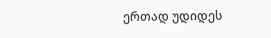ერთად უდიდეს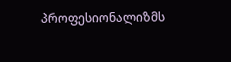პროფესიონალიზმს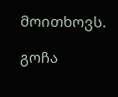მოითხოვს.

გოჩა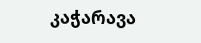კაჭარავა